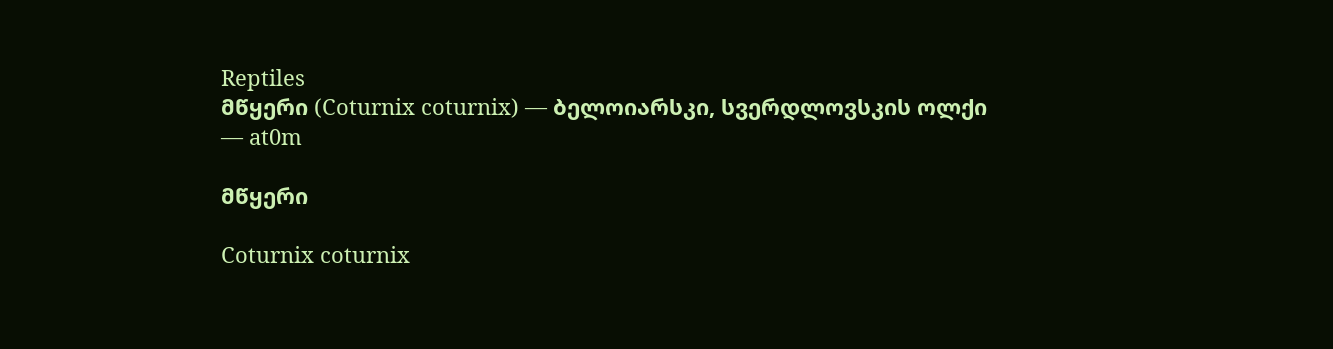Reptiles
მწყერი (Coturnix coturnix) — ბელოიარსკი, სვერდლოვსკის ოლქი — at0m

მწყერი

Coturnix coturnix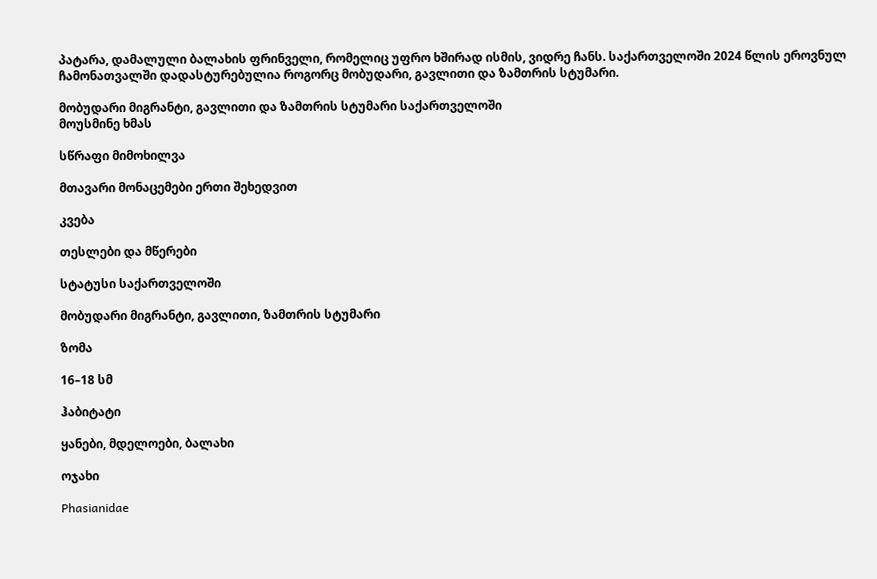პატარა, დამალული ბალახის ფრინველი, რომელიც უფრო ხშირად ისმის, ვიდრე ჩანს. საქართველოში 2024 წლის ეროვნულ ჩამონათვალში დადასტურებულია როგორც მობუდარი, გავლითი და ზამთრის სტუმარი.

მობუდარი მიგრანტი, გავლითი და ზამთრის სტუმარი საქართველოში
მოუსმინე ხმას

სწრაფი მიმოხილვა

მთავარი მონაცემები ერთი შეხედვით

კვება

თესლები და მწერები

სტატუსი საქართველოში

მობუდარი მიგრანტი, გავლითი, ზამთრის სტუმარი

ზომა

16–18 სმ

ჰაბიტატი

ყანები, მდელოები, ბალახი

ოჯახი

Phasianidae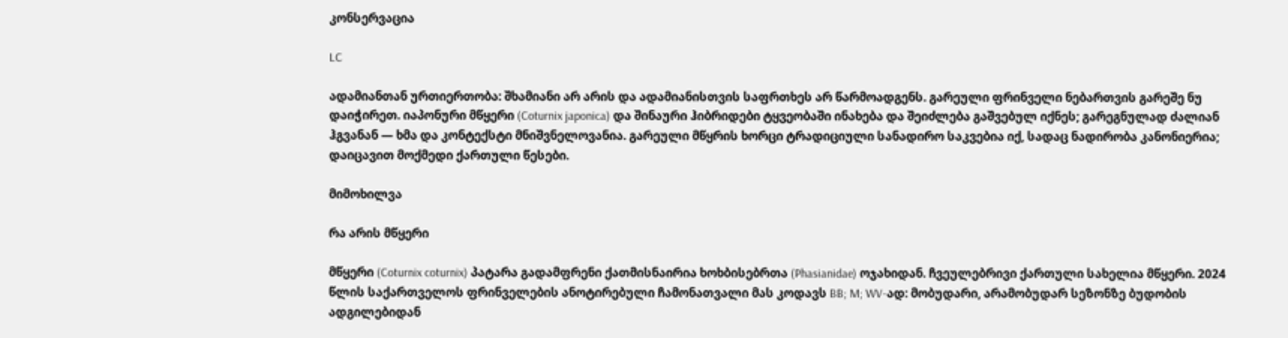კონსერვაცია

LC

ადამიანთან ურთიერთობა: შხამიანი არ არის და ადამიანისთვის საფრთხეს არ წარმოადგენს. გარეული ფრინველი ნებართვის გარეშე ნუ დაიჭირეთ. იაპონური მწყერი (Coturnix japonica) და შინაური ჰიბრიდები ტყვეობაში ინახება და შეიძლება გაშვებულ იქნეს; გარეგნულად ძალიან ჰგვანან — ხმა და კონტექსტი მნიშვნელოვანია. გარეული მწყრის ხორცი ტრადიციული სანადირო საკვებია იქ, სადაც ნადირობა კანონიერია; დაიცავით მოქმედი ქართული წესები.

მიმოხილვა

რა არის მწყერი

მწყერი (Coturnix coturnix) პატარა გადამფრენი ქათმისნაირია ხოხბისებრთა (Phasianidae) ოჯახიდან. ჩვეულებრივი ქართული სახელია მწყერი. 2024 წლის საქართველოს ფრინველების ანოტირებული ჩამონათვალი მას კოდავს BB; M; WV-ად: მობუდარი, არამობუდარ სეზონზე ბუდობის ადგილებიდან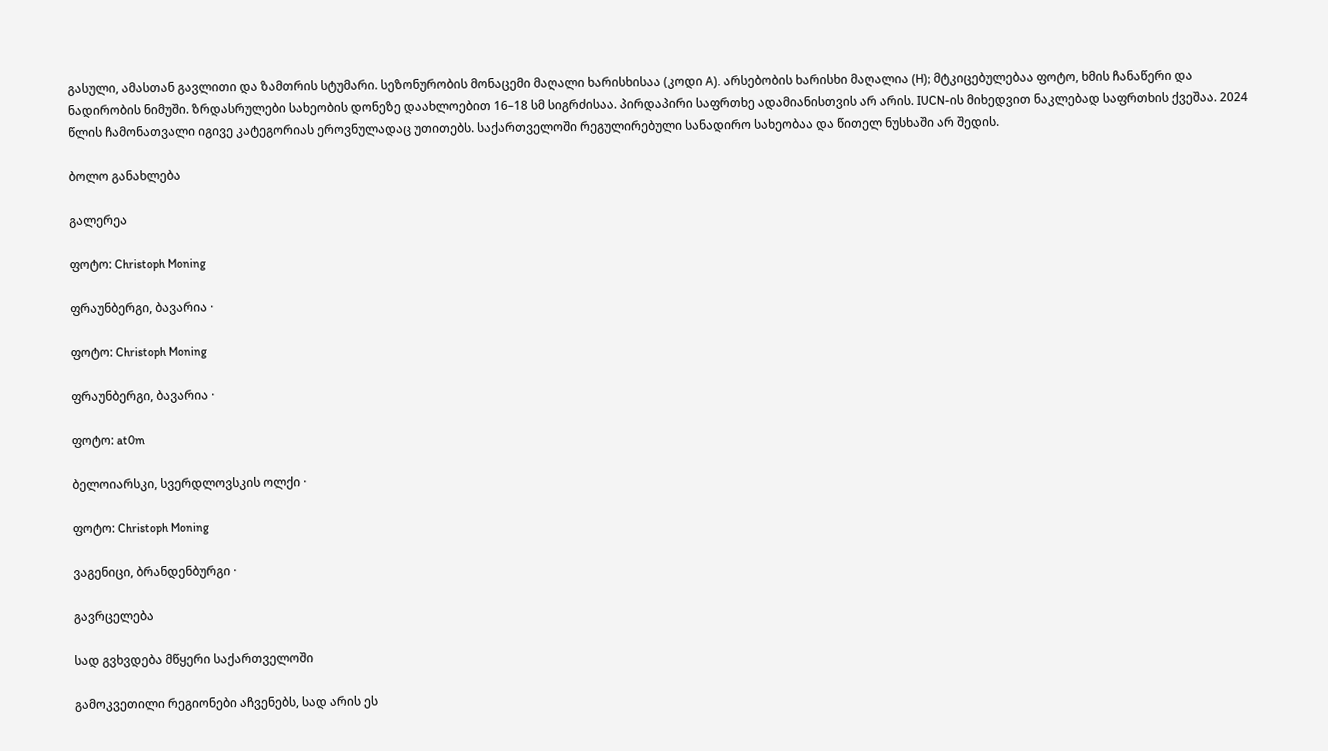გასული, ამასთან გავლითი და ზამთრის სტუმარი. სეზონურობის მონაცემი მაღალი ხარისხისაა (კოდი A). არსებობის ხარისხი მაღალია (H); მტკიცებულებაა ფოტო, ხმის ჩანაწერი და ნადირობის ნიმუში. ზრდასრულები სახეობის დონეზე დაახლოებით 16–18 სმ სიგრძისაა. პირდაპირი საფრთხე ადამიანისთვის არ არის. IUCN-ის მიხედვით ნაკლებად საფრთხის ქვეშაა. 2024 წლის ჩამონათვალი იგივე კატეგორიას ეროვნულადაც უთითებს. საქართველოში რეგულირებული სანადირო სახეობაა და წითელ ნუსხაში არ შედის.

ბოლო განახლება

გალერეა

ფოტო: Christoph Moning

ფრაუნბერგი, ბავარია ·

ფოტო: Christoph Moning

ფრაუნბერგი, ბავარია ·

ფოტო: at0m

ბელოიარსკი, სვერდლოვსკის ოლქი ·

ფოტო: Christoph Moning

ვაგენიცი, ბრანდენბურგი ·

გავრცელება

სად გვხვდება მწყერი საქართველოში

გამოკვეთილი რეგიონები აჩვენებს, სად არის ეს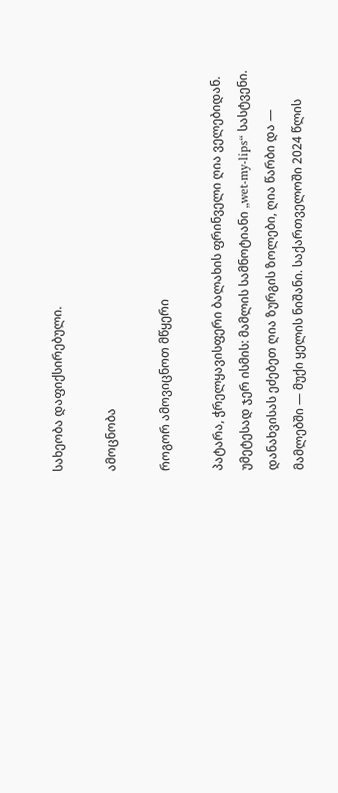სახეობა დაფიქსირებული.

ამოცნობა

როგორ ამოვიცნოთ მწყერი

პატარა, ჭრელყავისფერი ბალახის ფრინველი ღია ველებიდან. უმეტესად ჯერ ისმის: მამლის სამნოტიანი „wet-my-lips“ სასტვენი. დანახვისას ეძებეთ ღია ზურგის ზოლები, ღია წარბი და — მამლებში — მუქი ყელის ნიშანი. საქართველოში 2024 წლის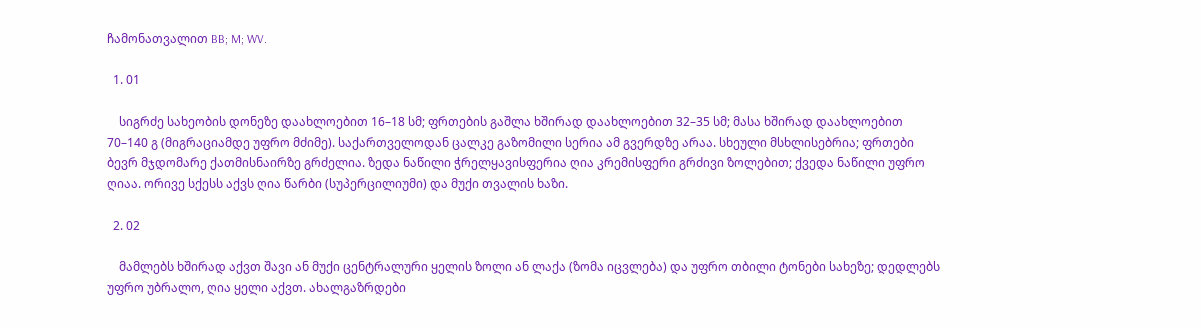ჩამონათვალით BB; M; WV.

  1. 01

    სიგრძე სახეობის დონეზე დაახლოებით 16–18 სმ; ფრთების გაშლა ხშირად დაახლოებით 32–35 სმ; მასა ხშირად დაახლოებით 70–140 გ (მიგრაციამდე უფრო მძიმე). საქართველოდან ცალკე გაზომილი სერია ამ გვერდზე არაა. სხეული მსხლისებრია; ფრთები ბევრ მჯდომარე ქათმისნაირზე გრძელია. ზედა ნაწილი ჭრელყავისფერია ღია კრემისფერი გრძივი ზოლებით; ქვედა ნაწილი უფრო ღიაა. ორივე სქესს აქვს ღია წარბი (სუპერცილიუმი) და მუქი თვალის ხაზი.

  2. 02

    მამლებს ხშირად აქვთ შავი ან მუქი ცენტრალური ყელის ზოლი ან ლაქა (ზომა იცვლება) და უფრო თბილი ტონები სახეზე; დედლებს უფრო უბრალო, ღია ყელი აქვთ. ახალგაზრდები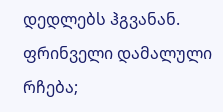დედლებს ჰგვანან. ფრინველი დამალული რჩება;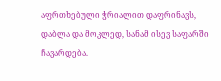აფრთხებული ჭრიალით დაფრინავს, დაბლა და მოკლედ, სანამ ისევ საფარში ჩავარდება.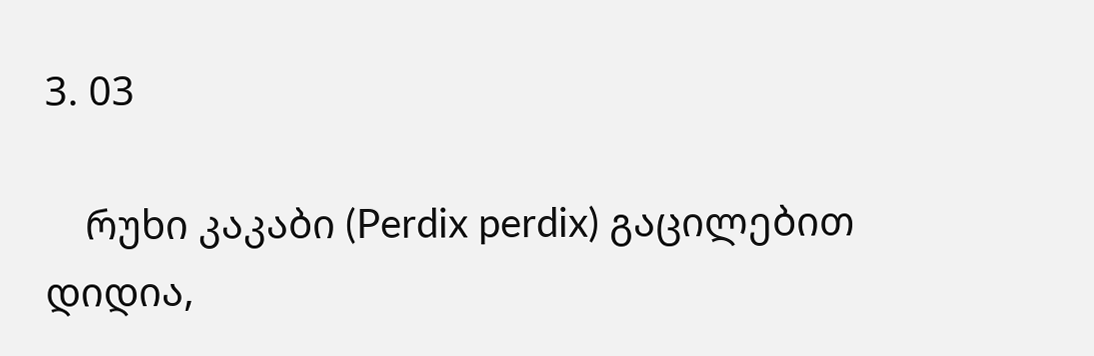3. 03

    რუხი კაკაბი (Perdix perdix) გაცილებით დიდია,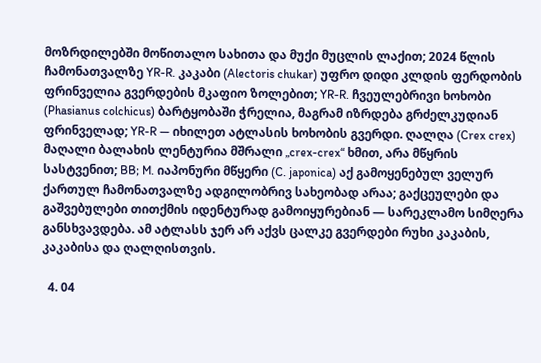მოზრდილებში მოწითალო სახითა და მუქი მუცლის ლაქით; 2024 წლის ჩამონათვალზე YR-R. კაკაბი (Alectoris chukar) უფრო დიდი კლდის ფერდობის ფრინველია გვერდების მკაფიო ზოლებით; YR-R. ჩვეულებრივი ხოხობი (Phasianus colchicus) ბარტყობაში ჭრელია, მაგრამ იზრდება გრძელკუდიან ფრინველად; YR-R — იხილეთ ატლასის ხოხობის გვერდი. ღალღა (Crex crex) მაღალი ბალახის ლენტურია მშრალი „crex-crex“ ხმით, არა მწყრის სასტვენით; BB; M. იაპონური მწყერი (C. japonica) აქ გამოყენებულ ველურ ქართულ ჩამონათვალზე ადგილობრივ სახეობად არაა; გაქცეულები და გაშვებულები თითქმის იდენტურად გამოიყურებიან — სარეკლამო სიმღერა განსხვავდება. ამ ატლასს ჯერ არ აქვს ცალკე გვერდები რუხი კაკაბის, კაკაბისა და ღალღისთვის.

  4. 04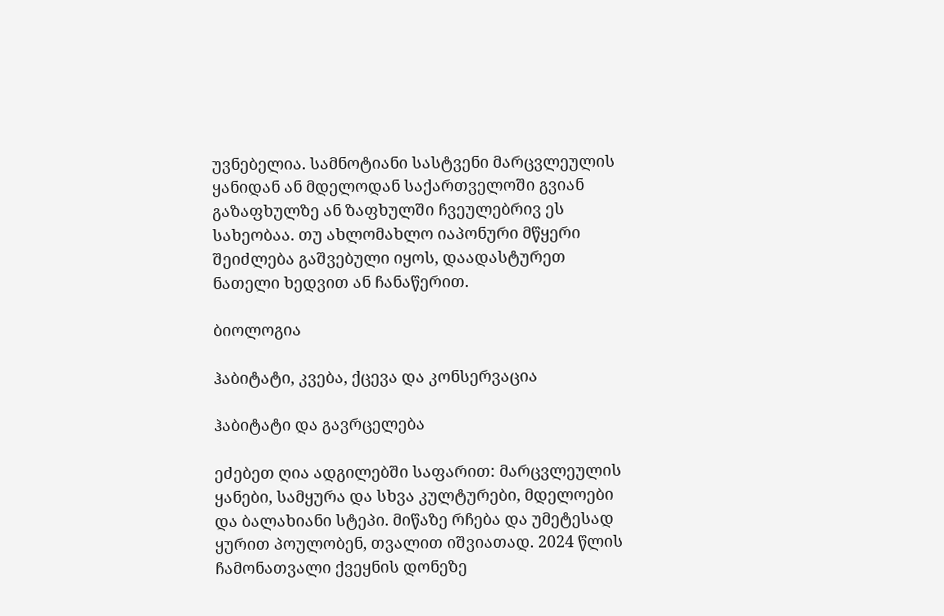უვნებელია. სამნოტიანი სასტვენი მარცვლეულის ყანიდან ან მდელოდან საქართველოში გვიან გაზაფხულზე ან ზაფხულში ჩვეულებრივ ეს სახეობაა. თუ ახლომახლო იაპონური მწყერი შეიძლება გაშვებული იყოს, დაადასტურეთ ნათელი ხედვით ან ჩანაწერით.

ბიოლოგია

ჰაბიტატი, კვება, ქცევა და კონსერვაცია

ჰაბიტატი და გავრცელება

ეძებეთ ღია ადგილებში საფარით: მარცვლეულის ყანები, სამყურა და სხვა კულტურები, მდელოები და ბალახიანი სტეპი. მიწაზე რჩება და უმეტესად ყურით პოულობენ, თვალით იშვიათად. 2024 წლის ჩამონათვალი ქვეყნის დონეზე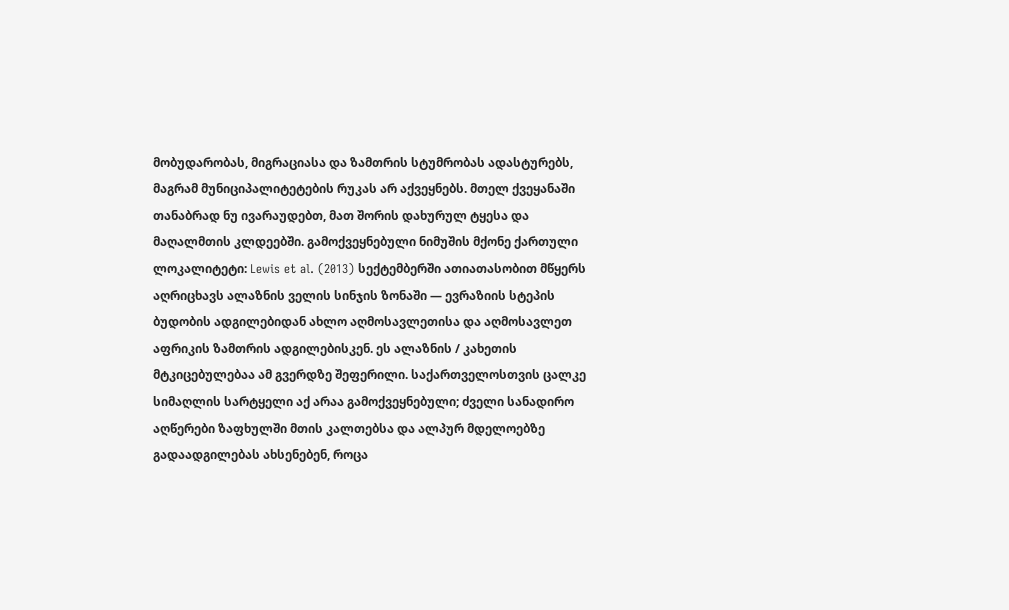მობუდარობას, მიგრაციასა და ზამთრის სტუმრობას ადასტურებს, მაგრამ მუნიციპალიტეტების რუკას არ აქვეყნებს. მთელ ქვეყანაში თანაბრად ნუ ივარაუდებთ, მათ შორის დახურულ ტყესა და მაღალმთის კლდეებში. გამოქვეყნებული ნიმუშის მქონე ქართული ლოკალიტეტი: Lewis et al. (2013) სექტემბერში ათიათასობით მწყერს აღრიცხავს ალაზნის ველის სინჯის ზონაში — ევრაზიის სტეპის ბუდობის ადგილებიდან ახლო აღმოსავლეთისა და აღმოსავლეთ აფრიკის ზამთრის ადგილებისკენ. ეს ალაზნის / კახეთის მტკიცებულებაა ამ გვერდზე შეფერილი. საქართველოსთვის ცალკე სიმაღლის სარტყელი აქ არაა გამოქვეყნებული; ძველი სანადირო აღწერები ზაფხულში მთის კალთებსა და ალპურ მდელოებზე გადაადგილებას ახსენებენ, როცა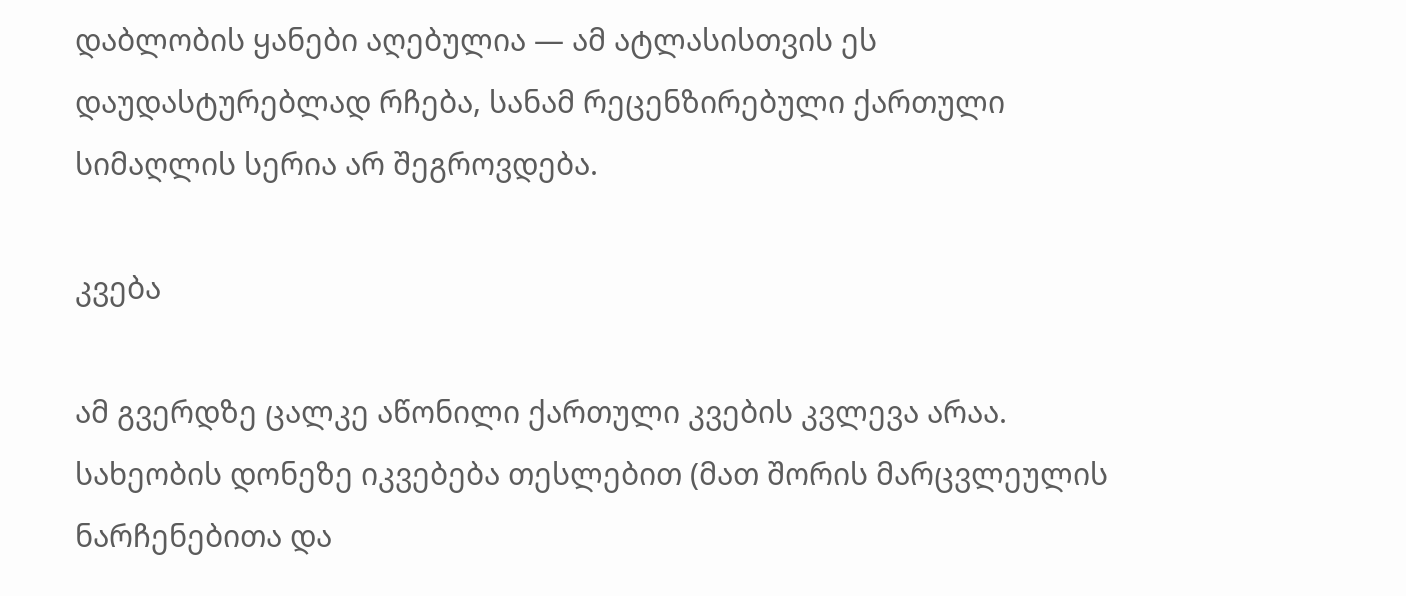დაბლობის ყანები აღებულია — ამ ატლასისთვის ეს დაუდასტურებლად რჩება, სანამ რეცენზირებული ქართული სიმაღლის სერია არ შეგროვდება.

კვება

ამ გვერდზე ცალკე აწონილი ქართული კვების კვლევა არაა. სახეობის დონეზე იკვებება თესლებით (მათ შორის მარცვლეულის ნარჩენებითა და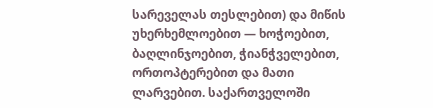სარეველას თესლებით) და მიწის უხერხემლოებით — ხოჭოებით, ბაღლინჯოებით, ჭიანჭველებით, ორთოპტერებით და მათი ლარვებით. საქართველოში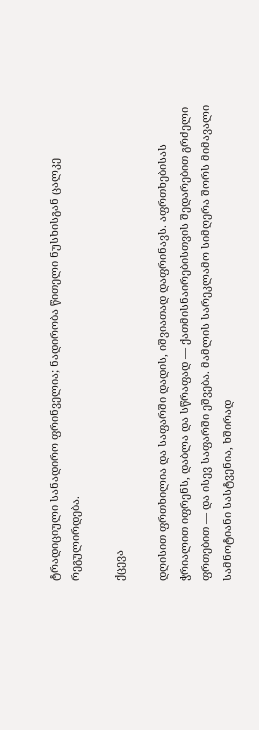ტრადიციული სანადირო ფრინველია; ნადირობა წითელი ნუსხისგან ცალკე რეგულირდება.

ქცევა

დღისით ფრთხილია და საფარში დადის, იშვიათად დაფრინავს. აფრთხებისას ჭრიალით იფრენს, დაბლა და სწრაფად — ქათმისნაირებისთვის შედარებით გრძელი ფრთებით — და ისევ საფარში ეშვება. მამლის სარეკლამო სიმღერა შორს მიმავალი სამნოტიანი სასტვენია, ხშირად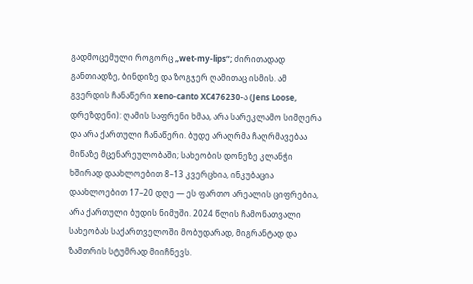გადმოცემული როგორც „wet-my-lips“; ძირითადად განთიადზე, ბინდიზე და ზოგჯერ ღამითაც ისმის. ამ გვერდის ჩანაწერი xeno-canto XC476230-ა (Jens Loose, დრეზდენი): ღამის საფრენი ხმაა, არა სარეკლამო სიმღერა და არა ქართული ჩანაწერი. ბუდე არაღრმა ჩაღრმავებაა მიწაზე მცენარეულობაში; სახეობის დონეზე კლანჭი ხშირად დაახლოებით 8–13 კვერცხია, ინკუბაცია დაახლოებით 17–20 დღე — ეს ფართო არეალის ციფრებია, არა ქართული ბუდის ნიმუში. 2024 წლის ჩამონათვალი სახეობას საქართველოში მობუდარად, მიგრანტად და ზამთრის სტუმრად მიიჩნევს.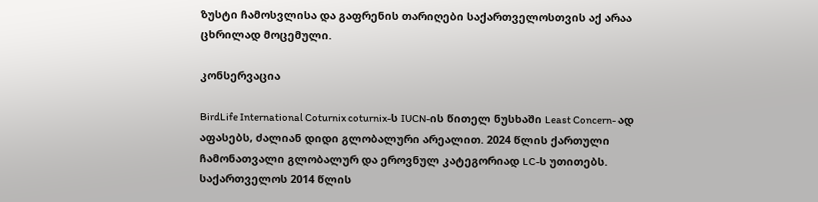ზუსტი ჩამოსვლისა და გაფრენის თარიღები საქართველოსთვის აქ არაა ცხრილად მოცემული.

კონსერვაცია

BirdLife International Coturnix coturnix-ს IUCN-ის წითელ ნუსხაში Least Concern- ად აფასებს, ძალიან დიდი გლობალური არეალით. 2024 წლის ქართული ჩამონათვალი გლობალურ და ეროვნულ კატეგორიად LC-ს უთითებს. საქართველოს 2014 წლის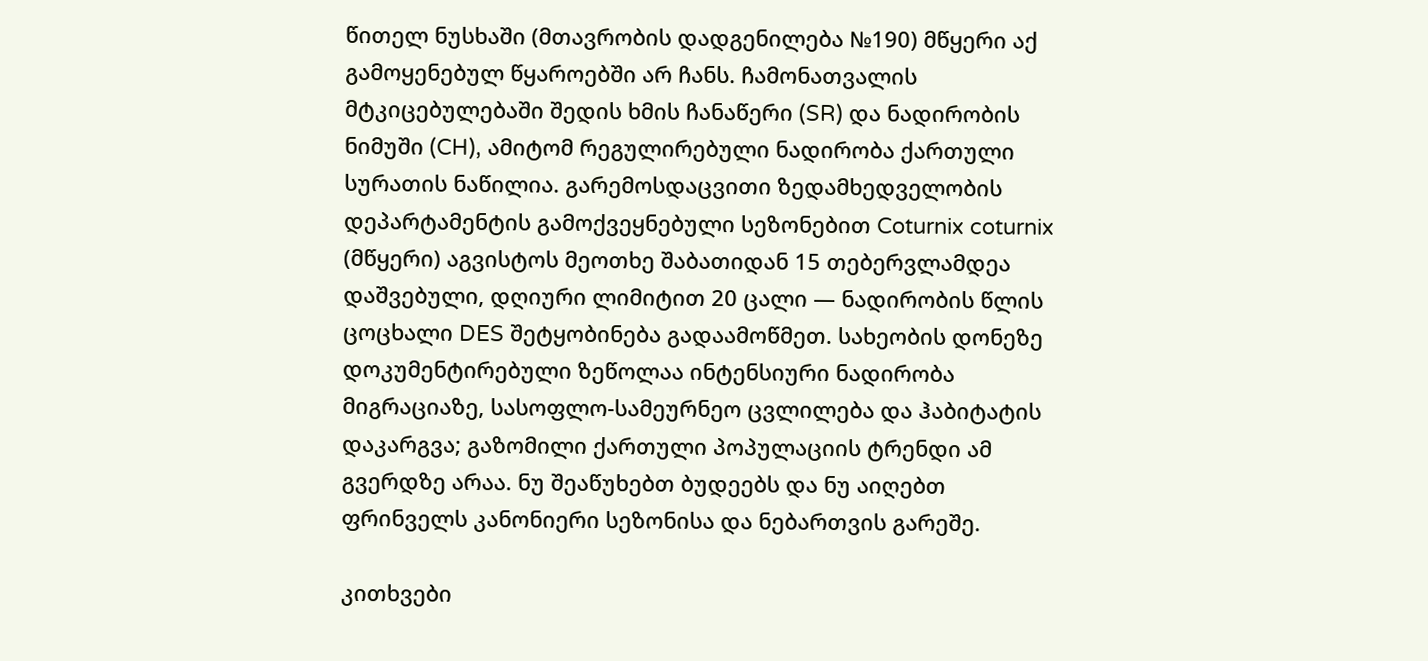წითელ ნუსხაში (მთავრობის დადგენილება №190) მწყერი აქ გამოყენებულ წყაროებში არ ჩანს. ჩამონათვალის მტკიცებულებაში შედის ხმის ჩანაწერი (SR) და ნადირობის ნიმუში (CH), ამიტომ რეგულირებული ნადირობა ქართული სურათის ნაწილია. გარემოსდაცვითი ზედამხედველობის დეპარტამენტის გამოქვეყნებული სეზონებით Coturnix coturnix (მწყერი) აგვისტოს მეოთხე შაბათიდან 15 თებერვლამდეა დაშვებული, დღიური ლიმიტით 20 ცალი — ნადირობის წლის ცოცხალი DES შეტყობინება გადაამოწმეთ. სახეობის დონეზე დოკუმენტირებული ზეწოლაა ინტენსიური ნადირობა მიგრაციაზე, სასოფლო-სამეურნეო ცვლილება და ჰაბიტატის დაკარგვა; გაზომილი ქართული პოპულაციის ტრენდი ამ გვერდზე არაა. ნუ შეაწუხებთ ბუდეებს და ნუ აიღებთ ფრინველს კანონიერი სეზონისა და ნებართვის გარეშე.

კითხვები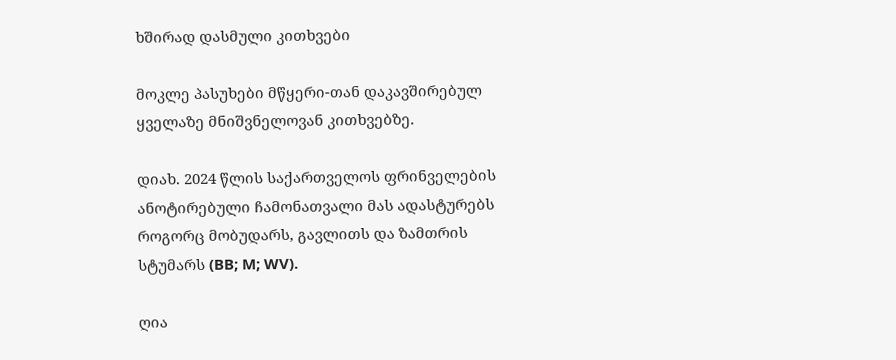ხშირად დასმული კითხვები

მოკლე პასუხები მწყერი-თან დაკავშირებულ ყველაზე მნიშვნელოვან კითხვებზე.

დიახ. 2024 წლის საქართველოს ფრინველების ანოტირებული ჩამონათვალი მას ადასტურებს როგორც მობუდარს, გავლითს და ზამთრის სტუმარს (BB; M; WV).

ღია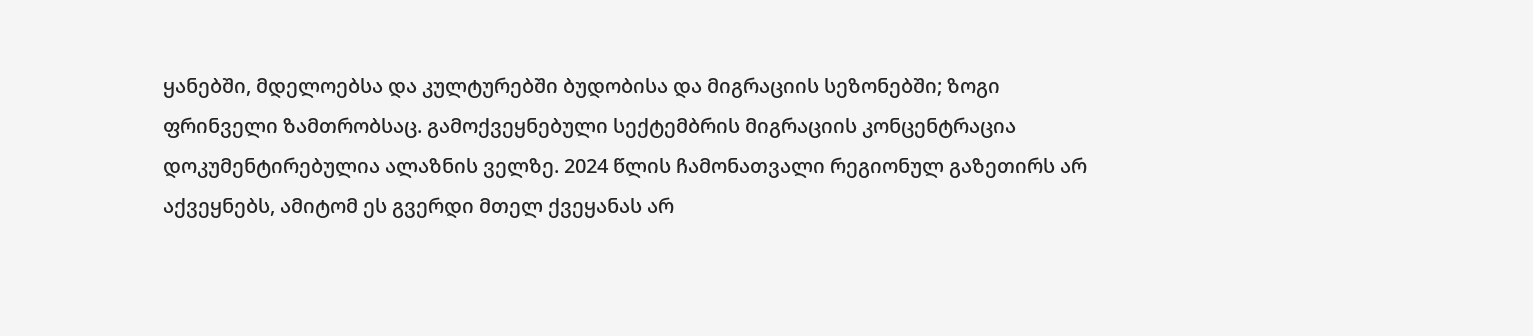ყანებში, მდელოებსა და კულტურებში ბუდობისა და მიგრაციის სეზონებში; ზოგი ფრინველი ზამთრობსაც. გამოქვეყნებული სექტემბრის მიგრაციის კონცენტრაცია დოკუმენტირებულია ალაზნის ველზე. 2024 წლის ჩამონათვალი რეგიონულ გაზეთირს არ აქვეყნებს, ამიტომ ეს გვერდი მთელ ქვეყანას არ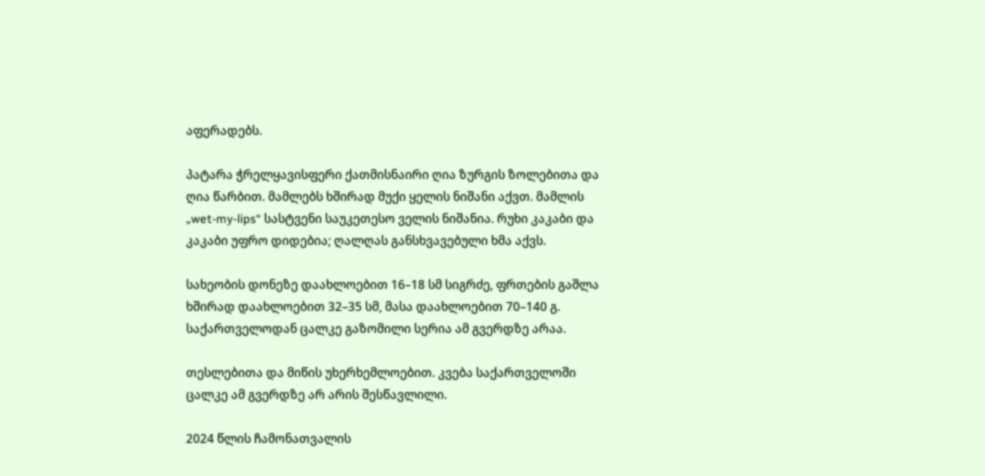აფერადებს.

პატარა ჭრელყავისფერი ქათმისნაირი ღია ზურგის ზოლებითა და ღია წარბით. მამლებს ხშირად მუქი ყელის ნიშანი აქვთ. მამლის „wet-my-lips“ სასტვენი საუკეთესო ველის ნიშანია. რუხი კაკაბი და კაკაბი უფრო დიდებია; ღალღას განსხვავებული ხმა აქვს.

სახეობის დონეზე დაახლოებით 16–18 სმ სიგრძე, ფრთების გაშლა ხშირად დაახლოებით 32–35 სმ, მასა დაახლოებით 70–140 გ. საქართველოდან ცალკე გაზომილი სერია ამ გვერდზე არაა.

თესლებითა და მიწის უხერხემლოებით. კვება საქართველოში ცალკე ამ გვერდზე არ არის შესწავლილი.

2024 წლის ჩამონათვალის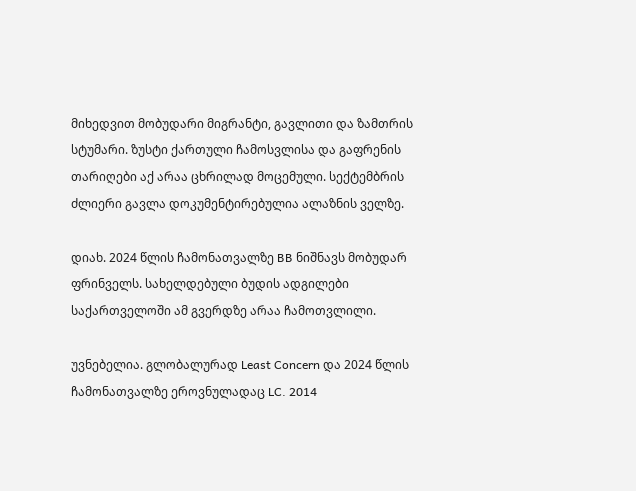მიხედვით მობუდარი მიგრანტი, გავლითი და ზამთრის სტუმარი. ზუსტი ქართული ჩამოსვლისა და გაფრენის თარიღები აქ არაა ცხრილად მოცემული. სექტემბრის ძლიერი გავლა დოკუმენტირებულია ალაზნის ველზე.

დიახ. 2024 წლის ჩამონათვალზე BB ნიშნავს მობუდარ ფრინველს. სახელდებული ბუდის ადგილები საქართველოში ამ გვერდზე არაა ჩამოთვლილი.

უვნებელია. გლობალურად Least Concern და 2024 წლის ჩამონათვალზე ეროვნულადაც LC. 2014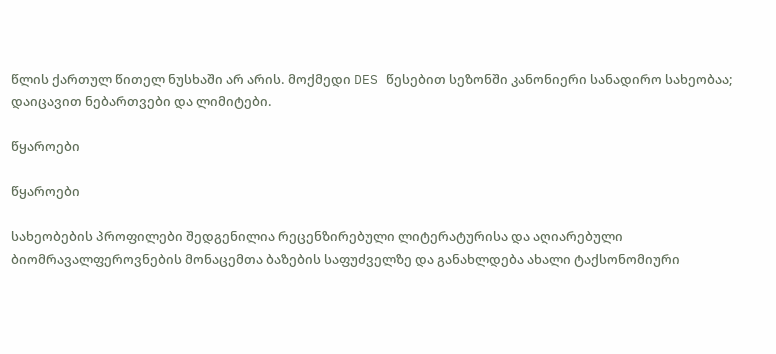წლის ქართულ წითელ ნუსხაში არ არის. მოქმედი DES წესებით სეზონში კანონიერი სანადირო სახეობაა; დაიცავით ნებართვები და ლიმიტები.

წყაროები

წყაროები

სახეობების პროფილები შედგენილია რეცენზირებული ლიტერატურისა და აღიარებული ბიომრავალფეროვნების მონაცემთა ბაზების საფუძველზე და განახლდება ახალი ტაქსონომიური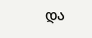და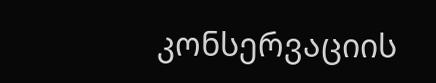კონსერვაციის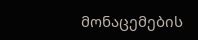მონაცემების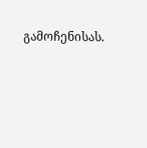გამოჩენისას.